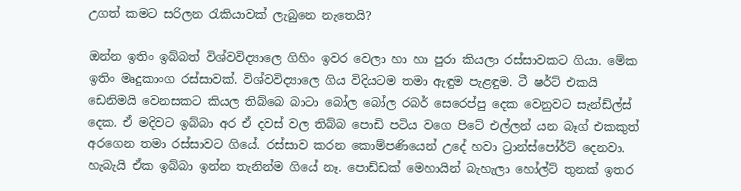උගත් කමට සරිලන රැකියාවක් ලැබුනෙ නැතෙයි?

ඔන්න ඉතිං ඉබ්බත් විශ්වවිද්‍යාලෙ ගිහිං ඉවර වෙලා හා හා පුරා කියලා රස්සාවකට ගියා. මේක ඉතිං මෘදුකාංග රස්සාවක්. විශ්වවිද්‍යාලෙ ගිය විදියටම තමා ඇඳුම පැළඳුම. ටී ෂර්ට් එකයි ඩෙනිමයි වෙනසකට කියල තිබ්බෙ බාටා බෝල බෝල රබර් සෙරෙප්පු දෙක වෙනුවට සැන්ඩ්ල්ස් දෙක. ඒ මදිවට ඉබ්බා අර ඒ දවස් වල තිබ්බ පොඩි පටිය වගෙ පිටේ එල්ලන් යන බෑග් එකකුත් අරගෙන තමා රස්සාවට ගියේ. රස්සාව කරන කොම්පණියෙන් උදේ හවා ට්‍රාන්ස්පෝර්ට් දෙනවා. හැබැයි ඒක ඉබ්බා ඉන්න තැනින්ම ගියේ නෑ. පොඩ්ඩක් මෙහායින් බැහැලා හෝල්ට් තුනක් ඉතර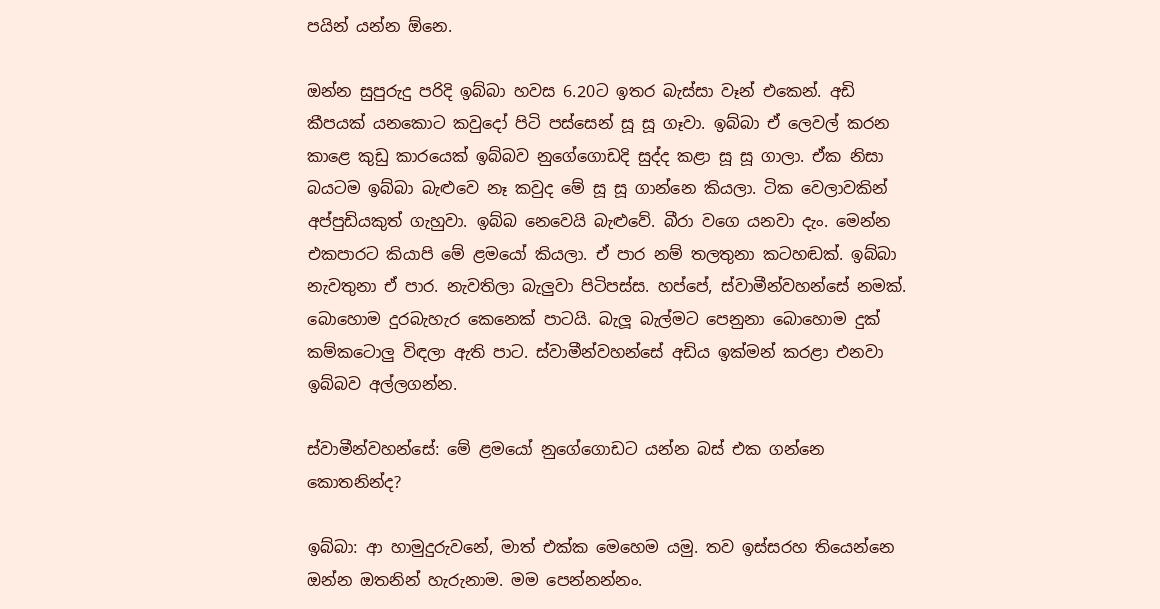පයින් යන්න ඕනෙ.

ඔන්න සුපුරුදු පරිදි ඉබ්බා හවස 6.20ට ඉතර බැස්සා වෑන් එකෙන්. අඩි කීපයක් යනකොට කවුදෝ පිටි පස්සෙන් සූ සූ ගෑවා. ඉබ්බා ඒ ලෙවල් කරන කාළෙ කුඩු කාරයෙක් ඉබ්බව නුගේගොඩදි සුද්ද කළා සූ සූ ගාලා. ඒක නිසා බයටම ඉබ්බා බැළුවෙ නෑ කවුද මේ සූ සූ ගාන්නෙ කියලා. ටික වෙලාවකින් අප්පුඩියකුත් ගැහුවා. ඉබ්බ නෙවෙයි බැළුවේ. බීරා වගෙ යනවා දැං. මෙන්න එකපාරට කියාපි මේ ළමයෝ කියලා. ඒ පාර නම් තලතුනා කටහඬක්. ඉබ්බා නැවතුනා ඒ පාර. නැවතිලා බැලුවා පිටිපස්ස. හප්පේ, ස්වාමීන්වහන්සේ නමක්. බොහොම දුරබැහැර කෙනෙක් පාටයි. බැලූ බැල්මට පෙනුනා බොහොම දුක් කම්කටොලු විඳලා ඇති පාට. ස්වාමීන්වහන්සේ අඩිය ඉක්මන් කරළා එනවා ඉබ්බව අල්ලගන්න.

ස්වාමීන්වහන්සේ: මේ ළමයෝ නුගේගොඩට යන්න බස් එක ගන්නෙ කොතනින්ද?

ඉබ්බා: ආ හාමුදුරුවනේ, මාත් එක්ක මෙහෙම යමු. තව ඉස්සරහ තියෙන්නෙ ඔන්න ඔතනින් හැරුනාම. මම පෙන්නන්නං.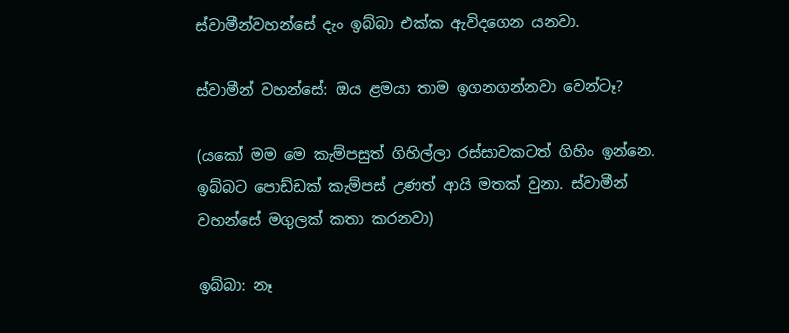ස්වාමීන්වහන්සේ දැං ඉබ්බා එක්ක ඇවිදගෙන යනවා.

ස්වාමීන් වහන්සේ: ඔය ළමයා තාම ඉගනගන්නවා වෙන්ටෑ?

(යකෝ මම මෙ කැම්පසුත් ගිහිල්ලා රස්සාවකටත් ගිහිං ඉන්නෙ. ඉබ්බට පොඩ්ඩක් කැම්පස් උණත් ආයි මතක් වුනා. ස්වාමීන් වහන්සේ මගුලක් කතා කරනවා)

ඉබ්බා: නෑ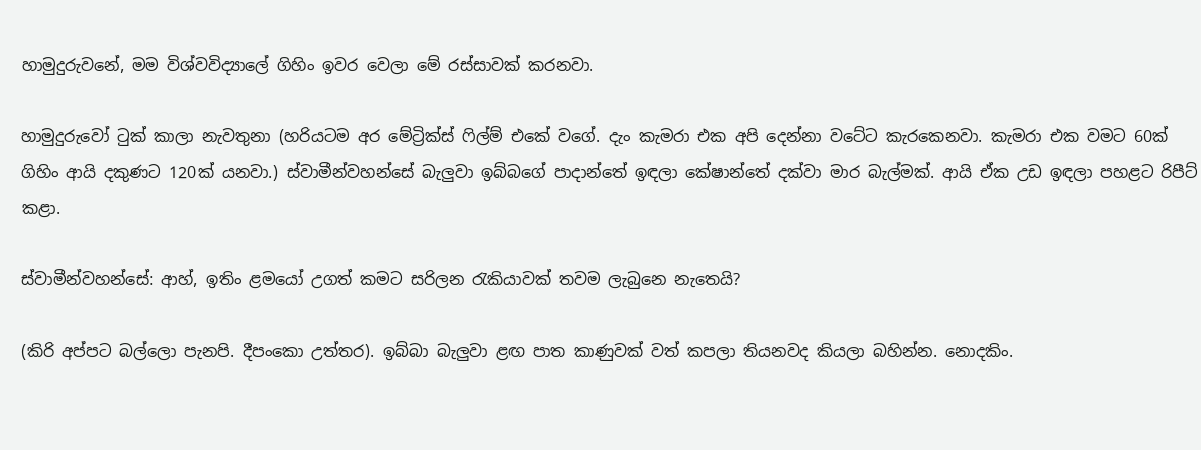හාමුදුරුවනේ, මම විශ්වවිද්‍යාලේ ගිහිං ඉවර වෙලා මේ රස්සාවක් කරනවා.

හාමුදුරුවෝ ටුක් කාලා නැවතුනා (හරියටම අර මේට්‍රික්ස් ෆිල්ම් එකේ වගේ. දැං කැමරා එක අපි දෙන්නා වටේට කැරකෙනවා. කැමරා එක වමට 60ක් ගිහිං ආයි දකුණට 120ක් යනවා.) ස්වාමීන්වහන්සේ බැලුවා ඉබ්බගේ පාදාන්තේ ඉඳලා කේෂාන්තේ දක්වා මාර බැල්මක්. ආයි ඒක උඩ ඉඳලා පහළට රිපීට් කළා.

ස්වාමීන්වහන්සේ: ආහ්, ඉතිං ළමයෝ උගත් කමට සරිලන රැකියාවක් තවම ලැබුනෙ නැතෙයි?

(කිරි අප්පට බල්ලො පැනපි. දීපංකො උත්තර). ඉබ්බා බැලුවා ළඟ පාත කාණුවක් වත් කපලා තියනවද කියලා බහින්න. නොදකිං.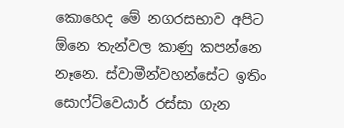කොහෙද මේ නගරසභාව අපිට ඕනෙ තැන්වල කාණු කපන්නෙ නෑනෙ. ස්වාමීන්වහන්සේට ඉතිං සොෆ්ට්වෙයාර් රස්සා ගැන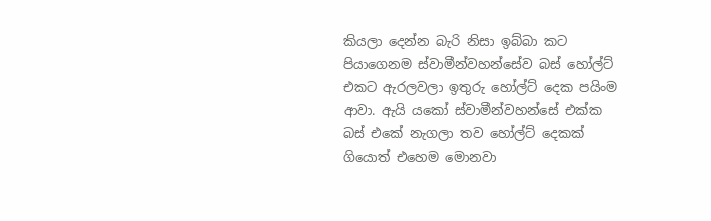කියලා දෙන්න බැරි නිසා ඉබ්බා කට පියාගෙනම ස්වාමීන්වහන්සේව බස් හෝල්ට් එකට ඇරලවලා ඉතුරු හෝල්ට් දෙක පයිංම ආවා. ඇයි යකෝ ස්වාමීන්වහන්සේ එක්ක බස් එකේ නැගලා තව හෝල්ට් දෙකක් ගියොත් එහෙම මොනවා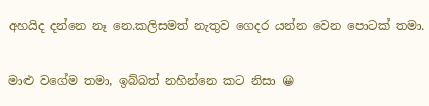අහයිද දන්නෙ නෑ නෙ.කලිසමත් නැතුව ගෙදර යන්න වෙන පොටක් තමා.

මාළු වගේම තමා, ඉබ්බත් නහින්නෙ කට නිසා 😀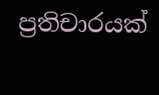ප්‍රතිචාරයක්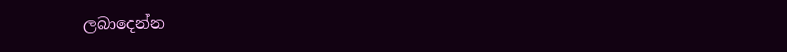ලබාදෙන්න